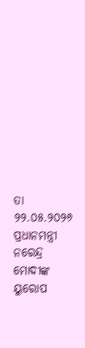ତା ୨୨.୦୫.୨୦୨୬
ପ୍ରଧାନମନ୍ତ୍ରୀ ନରେନ୍ଦ୍ର ମୋଦୀଙ୍କ ୟୁରୋପ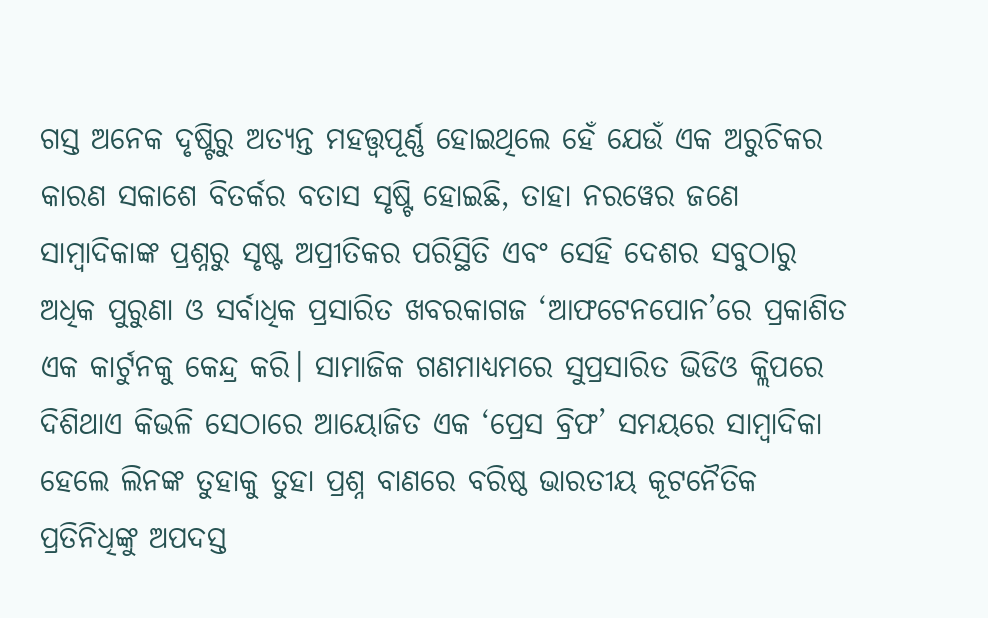ଗସ୍ତ ଅନେକ ଦୃଷ୍ଟିରୁ ଅତ୍ୟନ୍ତ ମହତ୍ତ୍ବପୂର୍ଣ୍ଣ ହୋଇଥିଲେ ହେଁ ଯେଉଁ ଏକ ଅରୁଚିକର କାରଣ ସକାଶେ ବିତର୍କର ବତାସ ସୃଷ୍ଟି ହୋଇଛି, ତାହା ନରୱେର ଜଣେ ସାମ୍ବାଦିକାଙ୍କ ପ୍ରଶ୍ନରୁ ସୃଷ୍ଟ ଅପ୍ରୀତିକର ପରିସ୍ଥିତି ଏବଂ ସେହି ଦେଶର ସବୁଠାରୁ ଅଧିକ ପୁରୁଣା ଓ ସର୍ବାଧିକ ପ୍ରସାରିତ ଖବରକାଗଜ ‘ଆଫଟେନପୋନ’ରେ ପ୍ରକାଶିତ ଏକ କାର୍ଟୁନକୁ କେନ୍ଦ୍ର କରି। ସାମାଜିକ ଗଣମାଧ୍ୟମରେ ସୁପ୍ରସାରିତ ଭିଡିଓ କ୍ଲିପରେ ଦିଶିଥାଏ କିଭଳି ସେଠାରେ ଆୟୋଜିତ ଏକ ‘ପ୍ରେସ ବ୍ରିଫ’ ସମୟରେ ସାମ୍ବାଦିକା ହେଲେ ଲିନଙ୍କ ତୁହାକୁ ତୁହା ପ୍ରଶ୍ନ ବାଣରେ ବରିଷ୍ଠ ଭାରତୀୟ କୂଟନୈତିକ ପ୍ରତିନିଧିଙ୍କୁ ଅପଦସ୍ତ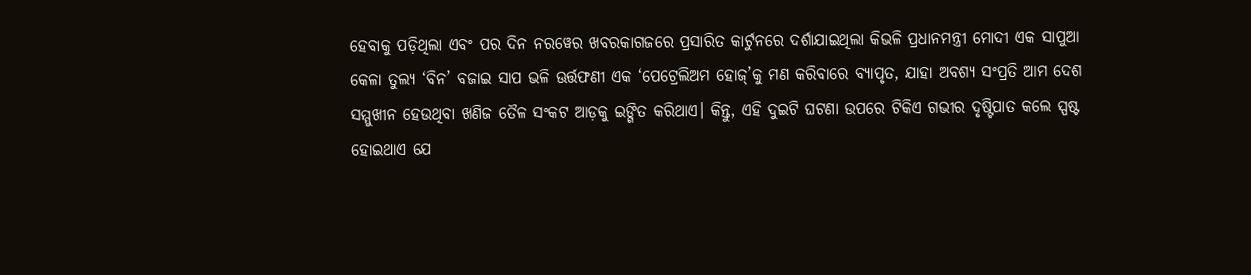ହେବାକୁ ପଡ଼ିଥିଲା ଏବଂ ପର ଦିନ ନରୱେର ଖବରକାଗଜରେ ପ୍ରସାରିତ କାର୍ଟୁନରେ ଦର୍ଶାଯାଇଥିଲା କିଭଳି ପ୍ରଧାନମନ୍ତ୍ରୀ ମୋଦୀ ଏକ ସାପୁଆ କେଳା ତୁଲ୍ୟ ‘ବିନ’ ବଜାଇ ସାପ ଭଳି ଊର୍ତ୍ତଫଣୀ ଏକ ‘ପେଟ୍ରେଲିଅମ ହୋଜ୍’କୁ ମଣ କରିବାରେ ବ୍ୟାପୃତ, ଯାହା ଅବଶ୍ୟ ସଂପ୍ରତି ଆମ ଦେଶ ସମ୍ମୁଖୀନ ହେଉଥିବା ଖଣିଜ ତୈଳ ସଂକଟ ଆଡ଼କୁ ଇଙ୍ଗିତ କରିଥାଏ। କିନ୍ତୁ, ଏହି ଦୁଇଟି ଘଟଣା ଉପରେ ଟିକିଏ ଗଭୀର ଦୃଷ୍ଟିପାତ କଲେ ସ୍ପଷ୍ଟ ହୋଇଥାଏ ଯେ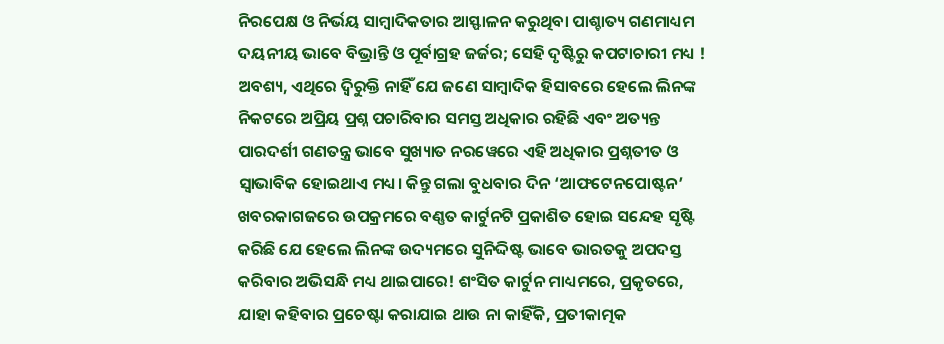ନିରପେକ୍ଷ ଓ ନିର୍ଭୟ ସାମ୍ବାଦିକତାର ଆସ୍ଫାଳନ କରୁଥିବା ପାଶ୍ଚାତ୍ୟ ଗଣମାଧ୍ୟମ ଦୟନୀୟ ଭାବେ ବିଭ୍ରାନ୍ତି ଓ ପୂର୍ବାଗ୍ରହ ଜର୍ଜର; ସେହି ଦୃଷ୍ଟିରୁ କପଟାଚାରୀ ମଧ୍ୟ !
ଅବଶ୍ୟ, ଏଥିରେ ଦ୍ବିରୁକ୍ତି ନାହିଁ ଯେ ଜଣେ ସାମ୍ବାଦିକ ହିସାବରେ ହେଲେ ଲିନଙ୍କ ନିକଟରେ ଅପ୍ରିୟ ପ୍ରଶ୍ନ ପଚାରିବାର ସମସ୍ତ ଅଧିକାର ରହିଛି ଏବଂ ଅତ୍ୟନ୍ତ ପାରଦର୍ଶୀ ଗଣତନ୍ତ୍ର ଭାବେ ସୁଖ୍ୟାତ ନରୱେରେ ଏହି ଅଧିକାର ପ୍ରଶ୍ନତୀତ ଓ ସ୍ବାଭାବିକ ହୋଇଥାଏ ମଧ୍ୟ। କିନ୍ତୁ ଗଲା ବୁଧବାର ଦିନ ‘ଆଫଟେନପୋଷ୍ଟନ’ ଖବରକାଗଜରେ ଉପକ୍ରମରେ ବଣ୍ଣତ କାର୍ଟୁନଟି ପ୍ରକାଶିତ ହୋଇ ସନ୍ଦେହ ସୃଷ୍ଟି କରିଛି ଯେ ହେଲେ ଲିନଙ୍କ ଉଦ୍ୟମରେ ସୁନିଦ୍ଦିଷ୍ଟ ଭାବେ ଭାରତକୁ ଅପଦସ୍ତ କରିବାର ଅଭିସନ୍ଧି ମଧ୍ୟ ଥାଇପାରେ! ଶଂସିତ କାର୍ଟୁନ ମାଧ୍ୟମରେ, ପ୍ରକୃତରେ, ଯାହା କହିବାର ପ୍ରଚେଷ୍ଟା କରାଯାଇ ଥାଉ ନା କାହିଁକି, ପ୍ରତୀକାତ୍ମକ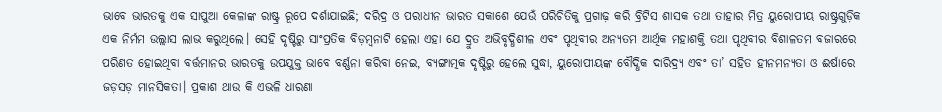ଭାବେ ଭାରତକୁ ଏକ ସାପୁଆ କେଳାଙ୍କ ରାଷ୍ଟ୍ର ରୂପେ ଦର୍ଶାଯାଇଛି; ଦରିଦ୍ର ଓ ପରାଧୀନ ଭାରତ ସକାଶେ ଯେଉଁ ପରିଚିତିକୁ ପ୍ରଗାଢ଼ କରି ବ୍ରିଟିସ ଶାସକ ତଥା ତାହାର ମିତ୍ର ୟୁରୋପୀୟ ରାଷ୍ଟ୍ରଗୁଡ଼ିକ ଏକ ନିର୍ମମ ଉଲ୍ଲାସ ଲାଭ କରୁଥିଲେ। ସେହି ଦୃଷ୍ଟିରୁ ସାଂପ୍ରତିକ ବିଡ଼ମ୍ବନାଟି ହେଲା ଏହା ଯେ ଦ୍ରୁତ ଅଭିବୃଦ୍ଧିଶୀଳ ଏବଂ ପୃଥିବୀର ଅନ୍ୟତମ ଆର୍ଥିକ ମହାଶକ୍ତି ତଥା ପୃଥିବୀର ବିଶାଳତମ ବଜାରରେ ପରିଣତ ହୋଇଥିବା ବର୍ତ୍ତମାନର ଭାରତକୁ ଉପଯୁକ୍ତ ଭାବେ ବର୍ଣ୍ଣନା କରିବା ନେଇ, ବ୍ୟଙ୍ଗାତ୍ମକ ଦୃଷ୍ଟିରୁ ହେଲେ ସୁଦ୍ଧା, ୟୁରୋପୀୟଙ୍କ ବୌଦ୍ଧିକ ଦାରିଦ୍ର୍ୟ ଏବଂ ତା’ ସହିତ ହୀନମନ୍ୟତା ଓ ଈର୍ଷାରେ ଜଡ଼ସଡ଼ ମାନସିକତା। ପ୍ରକାଶ ଥାଉ କି ଏଭଳି ଧାରଣା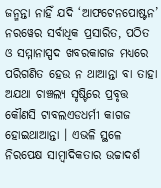ଜନ୍ମନ୍ତା ନାହିଁ ଯଦି ‘ଆଫଟେନପୋଷ୍ଟନ’ ନରୱେର ସର୍ବାଧିକ ପ୍ରସାରିତ, ପଠିତ ଓ ସମ୍ମାନାସ୍ପଦ ଖବରକାଗଜ ମଧ୍ୟରେ ପରିଗଣିତ ହେଉ ନ ଥାଆନ୍ତା ବା ତାହା ଅଯଥା ଚାଞ୍ଚଲ୍ୟ ସୃଷ୍ଟିରେ ପ୍ରବୃତ୍ତ କୌଣସି ଟାବଲଏଡଧର୍ମୀ କାଗଜ ହୋଇଥାଆନ୍ତା । ଏଭଳି ସ୍ଥଳେ ନିରପେକ୍ଷ ସାମ୍ବାଦିକତାର ଉଚ୍ଚାଦର୍ଶ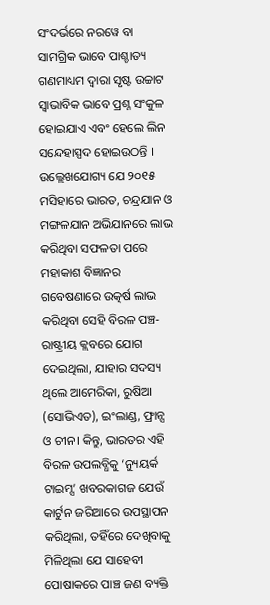ସଂଦର୍ଭରେ ନରୱେ ବା ସାମଗ୍ରିକ ଭାବେ ପାଶ୍ଚାତ୍ୟ ଗଣମାଧ୍ୟମ ଦ୍ୱାରା ସୃଷ୍ଟ ଉଚ୍ଚାଟ ସ୍ବାଭାବିକ ଭାବେ ପ୍ରଶ୍ନ ସଂକୁଳ ହୋଇଯାଏ ଏବଂ ହେଲେ ଲିନ ସନ୍ଦେହାସ୍ପଦ ହୋଇଉଠନ୍ତି ।
ଉଲ୍ଲେଖଯୋଗ୍ୟ ଯେ ୨୦୧୫ ମସିହାରେ ଭାରତ, ଚନ୍ଦ୍ରଯାନ ଓ ମଙ୍ଗଳଯାନ ଅଭିଯାନରେ ଲାଭ କରିଥିବା ସଫଳତା ପରେ ମହାକାଶ ବିଜ୍ଞାନର ଗବେଷଣାରେ ଉତ୍କର୍ଷ ଲାଭ କରିଥିବା ସେହି ବିରଳ ପଞ୍ଚ-ରାଷ୍ଟ୍ରୀୟ କ୍ଲବରେ ଯୋଗ ଦେଇଥିଲା, ଯାହାର ସଦସ୍ୟ ଥିଲେ ଆମେରିକା, ରୁଷିଆ (ସୋଭିଏତ), ଇଂଲାଣ୍ଡ, ଫ୍ରାନ୍ସ ଓ ଚୀନ। କିନ୍ତୁ, ଭାରତର ଏହି ବିରଳ ଉପଲବ୍ଧିକୁ ‘ନ୍ୟୁୟର୍କ ଟାଇମ୍ସ’ ଖବରକାଗଜ ଯେଉଁ କାର୍ଟୁନ ଜରିଆରେ ଉପସ୍ଥାପନ କରିଥିଲା, ତହିଁରେ ଦେଖିବାକୁ ମିଳିଥିଲା ଯେ ସାହେବୀ ପୋଷାକରେ ପାଞ୍ଚ ଜଣ ବ୍ୟକ୍ତି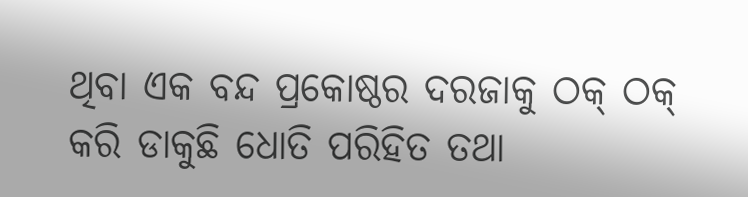ଥିବା ଏକ ବନ୍ଦ ପ୍ରକୋଷ୍ଠର ଦରଜାକୁ ଠକ୍ ଠକ୍ କରି ଡାକୁଛି ଧୋତି ପରିହିତ ତଥା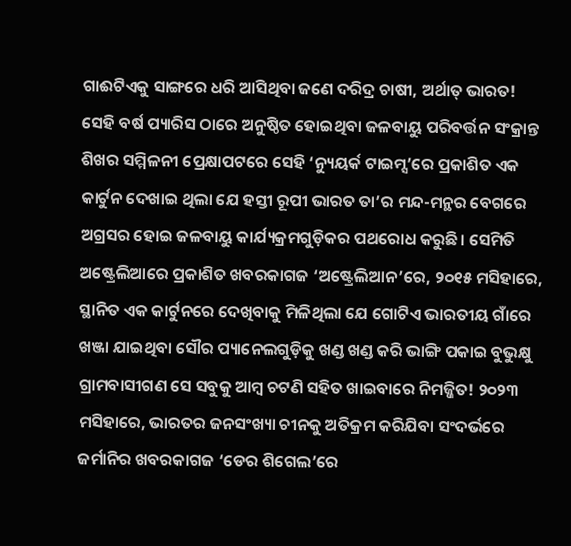ଗାଈଟିଏକୁ ସାଙ୍ଗରେ ଧରି ଆସିଥିବା ଜଣେ ଦରିଦ୍ର ଚାଷୀ, ଅର୍ଥାତ୍ ଭାରତ! ସେହି ବର୍ଷ ପ୍ୟାରିସ ଠାରେ ଅନୁଷ୍ଠିତ ହୋଇଥିବା ଜଳବାୟୁ ପରିବର୍ତ୍ତନ ସଂକ୍ରାନ୍ତ ଶିଖର ସମ୍ମିଳନୀ ପ୍ରେକ୍ଷାପଟରେ ସେହି ‘ନ୍ୟୁୟର୍କ ଟାଇମ୍ସ’ରେ ପ୍ରକାଶିତ ଏକ କାର୍ଟୁନ ଦେଖାଇ ଥିଲା ଯେ ହସ୍ତୀ ରୂପୀ ଭାରତ ତା’ର ମନ୍ଦ-ମନ୍ଥର ବେଗରେ ଅଗ୍ରସର ହୋଇ ଜଳବାୟୁ କାର୍ଯ୍ୟକ୍ରମଗୁଡ଼ିକର ପଥରୋଧ କରୁଛି। ସେମିତି ଅଷ୍ଟ୍ରେଲିଆରେ ପ୍ରକାଶିତ ଖବରକାଗଜ ‘ଅଷ୍ଟ୍ରେଲିଆନ’ରେ, ୨୦୧୫ ମସିହାରେ, ସ୍ଥାନିତ ଏକ କାର୍ଟୁନରେ ଦେଖିବାକୁ ମିଳିଥିଲା ଯେ ଗୋଟିଏ ଭାରତୀୟ ଗାଁରେ ଖଞ୍ଜା ଯାଇଥିବା ସୌର ପ୍ୟାନେଲଗୁଡ଼ିକୁ ଖଣ୍ଡ ଖଣ୍ଡ କରି ଭାଙ୍ଗି ପକାଇ ବୁଭୁକ୍ଷୁ ଗ୍ରାମବାସୀଗଣ ସେ ସବୁକୁ ଆମ୍ବ ଚଟଣି ସହିତ ଖାଇବାରେ ନିମଜ୍ଜିତ! ୨୦୨୩ ମସିହାରେ, ଭାରତର ଜନସଂଖ୍ୟା ଚୀନକୁ ଅତିକ୍ରମ କରିଯିବା ସଂଦର୍ଭରେ ଜର୍ମାନିର ଖବରକାଗଜ ‘ଡେର ଶିଗେଲ’ରେ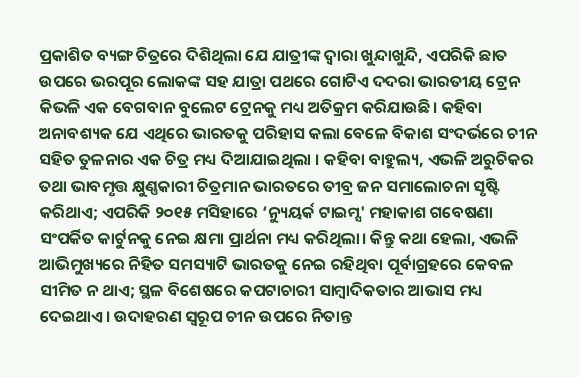ପ୍ରକାଶିତ ବ୍ୟଙ୍ଗ ଚିତ୍ରରେ ଦିଶିଥିଲା ଯେ ଯାତ୍ରୀଙ୍କ ଦ୍ବାରା ଖୁନ୍ଦାଖୁନ୍ଦି, ଏପରିକି ଛାତ ଉପରେ ଭରପୂର ଲୋକଙ୍କ ସହ ଯାତ୍ରା ପଥରେ ଗୋଟିଏ ଦଦରା ଭାରତୀୟ ଟ୍ରେନ କିଭଳି ଏକ ବେଗବାନ ବୁଲେଟ ଟ୍ରେନକୁ ମଧ୍ୟ ଅତିକ୍ରମ କରିଯାଉଛି। କହିବା ଅନାବଶ୍ୟକ ଯେ ଏଥିରେ ଭାରତକୁ ପରିହାସ କଲା ବେଳେ ବିକାଶ ସଂଦର୍ଭରେ ଚୀନ ସହିତ ତୁଳନାର ଏକ ଚିତ୍ର ମଧ୍ୟ ଦିଆଯାଇଥିଲା । କହିବା ବାହୁଲ୍ୟ, ଏଭଳି ଅରୁଚିକର ତଥା ଭାବମୃତ୍ତ କ୍ଷୁଣ୍ଣକାରୀ ଚିତ୍ରମାନ ଭାରତରେ ତୀବ୍ର ଜନ ସମାଲୋଚନା ସୃଷ୍ଟି କରିଥାଏ; ଏପରିକି ୨୦୧୫ ମସିହାରେ ‘ନ୍ୟୁୟର୍କ ଟାଇମ୍ସ' ମହାକାଶ ଗବେଷଣା ସଂପର୍କିତ କାର୍ଟୁନକୁ ନେଇ କ୍ଷମା ପ୍ରାର୍ଥନା ମଧ୍ୟ କରିଥିଲା। କିନ୍ତୁ କଥା ହେଲା, ଏଭଳି ଆଭିମୁଖ୍ୟରେ ନିହିତ ସମସ୍ୟାଟି ଭାରତକୁ ନେଇ ରହିଥିବା ପୂର୍ବାଗ୍ରହରେ କେବଳ ସୀମିତ ନ ଥାଏ; ସ୍ଥଳ ବିଶେଷରେ କପଟାଚାରୀ ସାମ୍ବାଦିକତାର ଆଭାସ ମଧ୍ୟ ଦେଇଥାଏ। ଉଦାହରଣ ସ୍ବରୂପ ଚୀନ ଉପରେ ନିତାନ୍ତ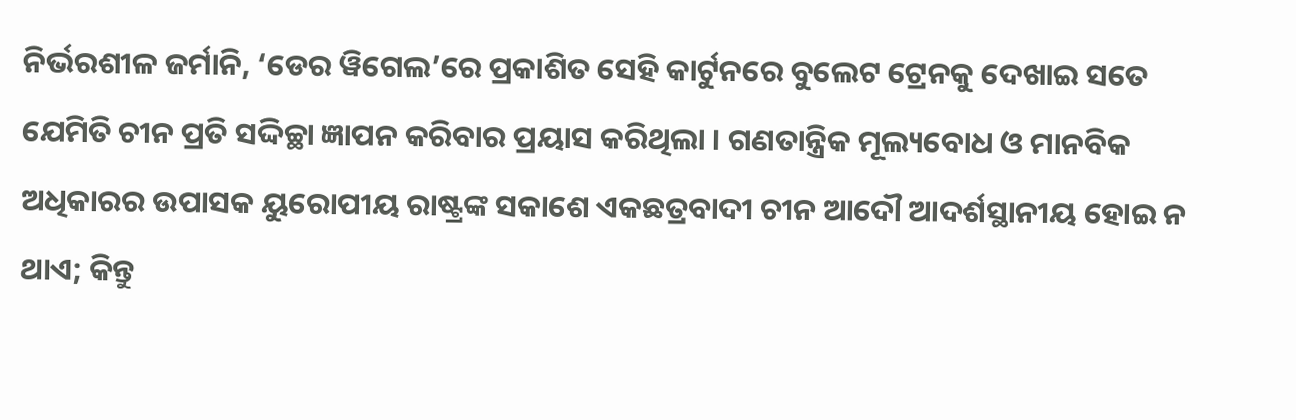ନିର୍ଭରଶୀଳ ଜର୍ମାନି, ‘ଡେର ୱିଗେଲ’ରେ ପ୍ରକାଶିତ ସେହି କାର୍ଟୁନରେ ବୁଲେଟ ଟ୍ରେନକୁ ଦେଖାଇ ସତେ ଯେମିତି ଚୀନ ପ୍ରତି ସଦ୍ଦିଚ୍ଛା ଜ୍ଞାପନ କରିବାର ପ୍ରୟାସ କରିଥିଲା । ଗଣତାନ୍ତ୍ରିକ ମୂଲ୍ୟବୋଧ ଓ ମାନବିକ ଅଧିକାରର ଉପାସକ ୟୁରୋପୀୟ ରାଷ୍ଟ୍ରଙ୍କ ସକାଶେ ଏକଛତ୍ରବାଦୀ ଚୀନ ଆଦୌ ଆଦର୍ଶସ୍ଥାନୀୟ ହୋଇ ନ ଥାଏ; କିନ୍ତୁ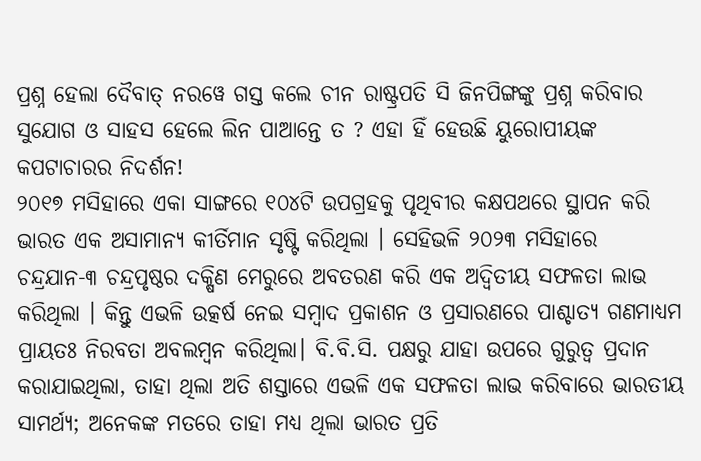ପ୍ରଶ୍ନ ହେଲା ଦୈବାତ୍ ନରୱେ ଗସ୍ତ କଲେ ଚୀନ ରାଷ୍ଟ୍ରପତି ସି ଜିନପିଙ୍ଗଙ୍କୁ ପ୍ରଶ୍ନ କରିବାର ସୁଯୋଗ ଓ ସାହସ ହେଲେ ଲିନ ପାଆନ୍ତେ ତ ? ଏହା ହିଁ ହେଉଛି ୟୁରୋପୀୟଙ୍କ କପଟାଚାରର ନିଦର୍ଶନ!
୨୦୧୭ ମସିହାରେ ଏକା ସାଙ୍ଗରେ ୧୦୪ଟି ଉପଗ୍ରହକୁ ପୃଥିବୀର କକ୍ଷପଥରେ ସ୍ଥାପନ କରି ଭାରତ ଏକ ଅସାମାନ୍ୟ କୀର୍ତିମାନ ସୃଷ୍ଟି କରିଥିଲା । ସେହିଭଳି ୨୦୨୩ ମସିହାରେ ଚନ୍ଦ୍ରଯାନ-୩ ଚନ୍ଦ୍ରପୃଷ୍ଠର ଦକ୍ଷିଣ ମେରୁରେ ଅବତରଣ କରି ଏକ ଅଦ୍ବିତୀୟ ସଫଳତା ଲାଭ କରିଥିଲା । କିନ୍ତୁ ଏଭଳି ଉତ୍କର୍ଷ ନେଇ ସମ୍ବାଦ ପ୍ରକାଶନ ଓ ପ୍ରସାରଣରେ ପାଶ୍ଚାତ୍ୟ ଗଣମାଧ୍ୟମ ପ୍ରାୟତଃ ନିରବତା ଅବଲମ୍ବନ କରିଥିଲା। ବି.ବି.ସି. ପକ୍ଷରୁ ଯାହା ଉପରେ ଗୁରୁତ୍ବ ପ୍ରଦାନ କରାଯାଇଥିଲା, ତାହା ଥିଲା ଅତି ଶସ୍ତାରେ ଏଭଳି ଏକ ସଫଳତା ଲାଭ କରିବାରେ ଭାରତୀୟ ସାମର୍ଥ୍ୟ; ଅନେକଙ୍କ ମତରେ ତାହା ମଧ୍ୟ ଥିଲା ଭାରତ ପ୍ରତି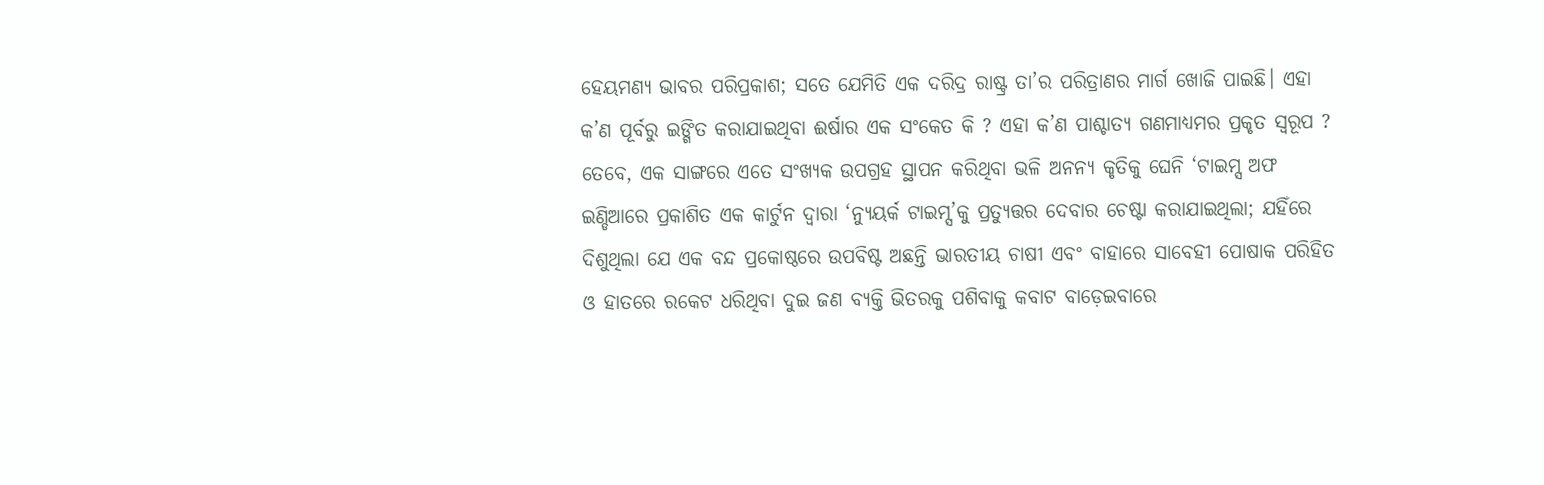ହେୟମଣ୍ୟ ଭାବର ପରିପ୍ରକାଶ; ସତେ ଯେମିତି ଏକ ଦରିଦ୍ର ରାଷ୍ଟ୍ର ତା’ର ପରିତ୍ରାଣର ମାର୍ଗ ଖୋଜି ପାଇଛି। ଏହା କ’ଣ ପୂର୍ବରୁ ଇଙ୍ଗିତ କରାଯାଇଥିବା ଈର୍ଷାର ଏକ ସଂକେତ କି ? ଏହା କ’ଣ ପାଶ୍ଚାତ୍ୟ ଗଣମାଧ୍ୟମର ପ୍ରକୃତ ସ୍ବରୂପ ?
ତେବେ, ଏକ ସାଙ୍ଗରେ ଏତେ ସଂଖ୍ୟକ ଉପଗ୍ରହ ସ୍ଥାପନ କରିଥିବା ଭଳି ଅନନ୍ୟ କୃତିକୁ ଘେନି ‘ଟାଇମ୍ସ ଅଫ ଇଣ୍ଡିଆରେ ପ୍ରକାଶିତ ଏକ କାର୍ଟୁନ ଦ୍ବାରା ‘ନ୍ୟୁୟର୍କ ଟାଇମ୍ସ’କୁ ପ୍ରତ୍ୟୁତ୍ତର ଦେବାର ଚେଷ୍ଟା କରାଯାଇଥିଲା; ଯହିଁରେ ଦିଶୁଥିଲା ଯେ ଏକ ବନ୍ଦ ପ୍ରକୋଷ୍ଠରେ ଉପବିଷ୍ଟ ଅଛନ୍ତି ଭାରତୀୟ ଚାଷୀ ଏବଂ ବାହାରେ ସାବେହୀ ପୋଷାକ ପରିହିତ ଓ ହାତରେ ରକେଟ ଧରିଥିବା ଦୁଇ ଜଣ ବ୍ୟକ୍ତି ଭିତରକୁ ପଶିବାକୁ କବାଟ ବାଡ଼େଇବାରେ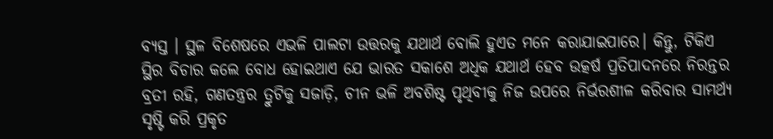ବ୍ୟସ୍ତ । ସ୍ଥଳ ବିଶେଷରେ ଏଭଳି ପାଲଟା ଉତ୍ତରକୁ ଯଥାର୍ଥ ବୋଲି ହୁଏତ ମନେ କରାଯାଇପାରେ। କିନ୍ତୁ, ଟିକିଏ ସ୍ଥିର ବିଚାର କଲେ ବୋଧ ହୋଇଥାଏ ଯେ ଭାରତ ସକାଶେ ଅଧିକ ଯଥାର୍ଥ ହେବ ଉତ୍କର୍ଷ ପ୍ରତିପାଦନରେ ନିରନ୍ତର ବ୍ରତୀ ରହି, ଗଣତନ୍ତ୍ରର ତ୍ରୁଟିକୁ ସଜାଡ଼ି, ଚୀନ ଭଳି ଅବଶିଷ୍ଟ ପୃଥିବୀକୁ ନିଜ ଉପରେ ନିର୍ଭରଶୀଳ କରିବାର ସାମର୍ଥ୍ୟ ସୃଷ୍ଟି କରି ପ୍ରକୃତ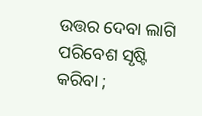ଉତ୍ତର ଦେବା ଲାଗି ପରିବେଶ ସୃଷ୍ଟି କରିବା ;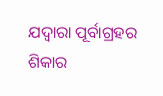ଯଦ୍ବାରା ପୂର୍ବାଗ୍ରହର ଶିକାର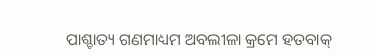ପାଶ୍ଚାତ୍ୟ ଗଣମାଧ୍ୟମ ଅବଲୀଳା କ୍ରମେ ହତବାକ୍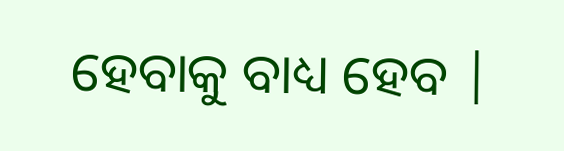ହେବାକୁ ବାଧ୍ୟ ହେବ |